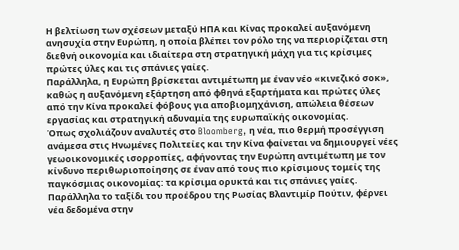Η βελτίωση των σχέσεων μεταξύ ΗΠΑ και Κίνας προκαλεί αυξανόμενη ανησυχία στην Ευρώπη, η οποία βλέπει τον ρόλο της να περιορίζεται στη διεθνή οικονομία και ιδιαίτερα στη στρατηγική μάχη για τις κρίσιμες πρώτες ύλες και τις σπάνιες γαίες.
Παράλληλα, η Ευρώπη βρίσκεται αντιμέτωπη με έναν νέο «κινεζικό σοκ», καθώς η αυξανόμενη εξάρτηση από φθηνά εξαρτήματα και πρώτες ύλες από την Κίνα προκαλεί φόβους για αποβιομηχάνιση, απώλεια θέσεων εργασίας και στρατηγική αδυναμία της ευρωπαϊκής οικονομίας.
Όπως σχολιάζουν αναλυτές στο Bloomberg, η νέα, πιο θερμή προσέγγιση ανάμεσα στις Ηνωμένες Πολιτείες και την Κίνα φαίνεται να δημιουργεί νέες γεωοικονομικές ισορροπίες, αφήνοντας την Ευρώπη αντιμέτωπη με τον κίνδυνο περιθωριοποίησης σε έναν από τους πιο κρίσιμους τομείς της παγκόσμιας οικονομίας: τα κρίσιμα ορυκτά και τις σπάνιες γαίες.
Παράλληλα το ταξίδι του προέδρου της Ρωσίας Βλαντιμίρ Πούτιν, φέρνει νέα δεδομένα στην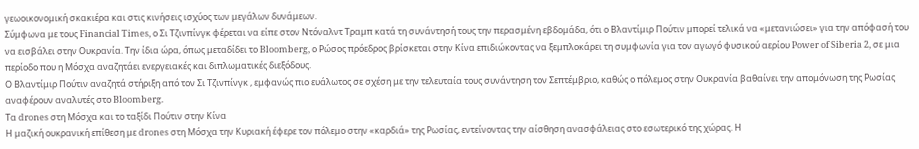γεωοικονομική σκακιέρα και στις κινήσεις ισχύος των μεγάλων δυνάμεων.
Σύμφωνα με τους Financial Times, ο Σι Τζινπίνγκ φέρεται να είπε στον Ντόναλντ Τραμπ κατά τη συνάντησή τους την περασμένη εβδομάδα, ότι ο Βλαντίμιρ Πούτιν μπορεί τελικά να «μετανιώσει» για την απόφασή του να εισβάλει στην Ουκρανία. Την ίδια ώρα, όπως μεταδίδει το Bloomberg, ο Ρώσος πρόεδρος βρίσκεται στην Κίνα επιδιώκοντας να ξεμπλοκάρει τη συμφωνία για τον αγωγό φυσικού αερίου Power of Siberia 2, σε μια περίοδο που η Μόσχα αναζητάει ενεργειακές και διπλωματικές διεξόδους.
Ο Βλαντίμιρ Πούτιν αναζητά στήριξη από τον Σι Τζινπίνγκ , εμφανώς πιο ευάλωτος σε σχέση με την τελευταία τους συνάντηση τον Σεπτέμβριο, καθώς ο πόλεμος στην Ουκρανία βαθαίνει την απομόνωση της Ρωσίας αναφέρουν αναλυτές στο Bloomberg.
Τα drones στη Μόσχα και το ταξίδι Πούτιν στην Κίνα
Η μαζική ουκρανική επίθεση με drones στη Μόσχα την Κυριακή έφερε τον πόλεμο στην «καρδιά» της Ρωσίας, εντείνοντας την αίσθηση ανασφάλειας στο εσωτερικό της χώρας. Η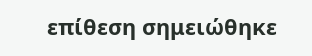επίθεση σημειώθηκε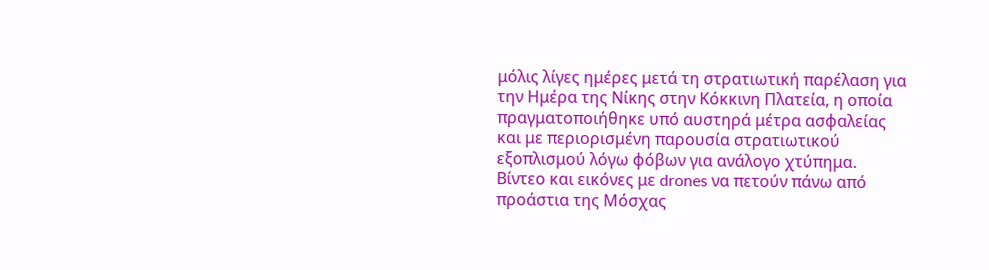μόλις λίγες ημέρες μετά τη στρατιωτική παρέλαση για την Ημέρα της Νίκης στην Κόκκινη Πλατεία, η οποία πραγματοποιήθηκε υπό αυστηρά μέτρα ασφαλείας και με περιορισμένη παρουσία στρατιωτικού εξοπλισμού λόγω φόβων για ανάλογο χτύπημα.
Βίντεο και εικόνες με drones να πετούν πάνω από προάστια της Μόσχας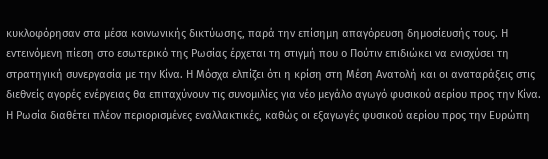κυκλοφόρησαν στα μέσα κοινωνικής δικτύωσης, παρά την επίσημη απαγόρευση δημοσίευσής τους. Η εντεινόμενη πίεση στο εσωτερικό της Ρωσίας έρχεται τη στιγμή που ο Πούτιν επιδιώκει να ενισχύσει τη στρατηγική συνεργασία με την Κίνα. Η Μόσχα ελπίζει ότι η κρίση στη Μέση Ανατολή και οι αναταράξεις στις διεθνείς αγορές ενέργειας θα επιταχύνουν τις συνομιλίες για νέο μεγάλο αγωγό φυσικού αερίου προς την Κίνα.
Η Ρωσία διαθέτει πλέον περιορισμένες εναλλακτικές, καθώς οι εξαγωγές φυσικού αερίου προς την Ευρώπη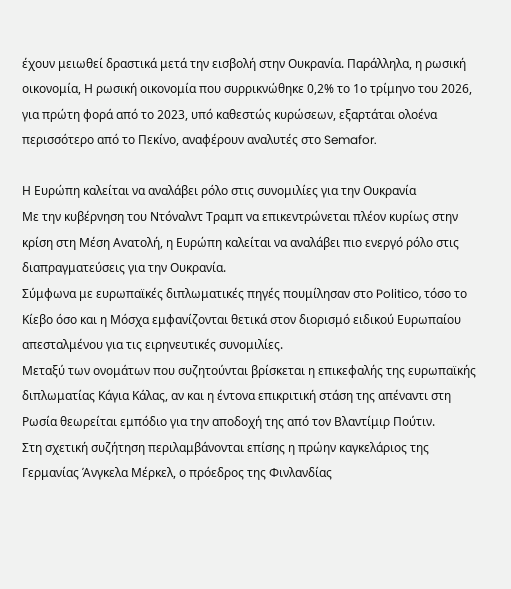έχουν μειωθεί δραστικά μετά την εισβολή στην Ουκρανία. Παράλληλα, η ρωσική οικονομία, Η ρωσική οικονομία που συρρικνώθηκε 0,2% το 1ο τρίμηνο του 2026, για πρώτη φορά από το 2023, υπό καθεστώς κυρώσεων, εξαρτάται ολοένα περισσότερο από το Πεκίνο, αναφέρουν αναλυτές στο Semafor.

Η Ευρώπη καλείται να αναλάβει ρόλο στις συνομιλίες για την Ουκρανία
Με την κυβέρνηση του Ντόναλντ Τραμπ να επικεντρώνεται πλέον κυρίως στην κρίση στη Μέση Ανατολή, η Ευρώπη καλείται να αναλάβει πιο ενεργό ρόλο στις διαπραγματεύσεις για την Ουκρανία.
Σύμφωνα με ευρωπαϊκές διπλωματικές πηγές πουμίλησαν στο Politico, τόσο το Κίεβο όσο και η Μόσχα εμφανίζονται θετικά στον διορισμό ειδικού Ευρωπαίου απεσταλμένου για τις ειρηνευτικές συνομιλίες.
Μεταξύ των ονομάτων που συζητούνται βρίσκεται η επικεφαλής της ευρωπαϊκής διπλωματίας Κάγια Κάλας, αν και η έντονα επικριτική στάση της απέναντι στη Ρωσία θεωρείται εμπόδιο για την αποδοχή της από τον Βλαντίμιρ Πούτιν.
Στη σχετική συζήτηση περιλαμβάνονται επίσης η πρώην καγκελάριος της Γερμανίας Άνγκελα Μέρκελ, ο πρόεδρος της Φινλανδίας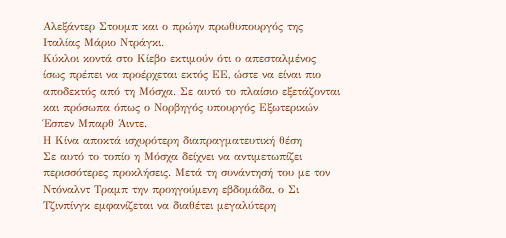Αλεξάντερ Στουμπ και ο πρώην πρωθυπουργός της Ιταλίας Μάριο Ντράγκι.
Κύκλοι κοντά στο Κίεβο εκτιμούν ότι ο απεσταλμένος ίσως πρέπει να προέρχεται εκτός ΕΕ, ώστε να είναι πιο αποδεκτός από τη Μόσχα. Σε αυτό το πλαίσιο εξετάζονται και πρόσωπα όπως ο Νορβηγός υπουργός Εξωτερικών Έσπεν Μπαρθ Άιντε.
Η Κίνα αποκτά ισχυρότερη διαπραγματευτική θέση
Σε αυτό το τοπίο η Μόσχα δείχνει να αντιμετωπίζει περισσότερες προκλήσεις. Μετά τη συνάντησή του με τον Ντόναλντ Τραμπ την προηγούμενη εβδομάδα, ο Σι Τζινπίνγκ εμφανίζεται να διαθέτει μεγαλύτερη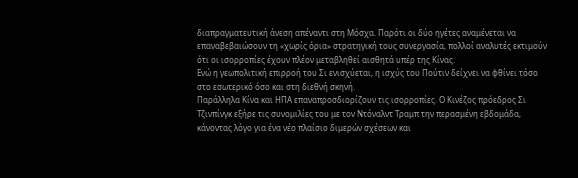διαπραγματευτική άνεση απέναντι στη Μόσχα. Παρότι οι δύο ηγέτες αναμένεται να επαναβεβαιώσουν τη «χωρίς όρια» στρατηγική τους συνεργασία, πολλοί αναλυτές εκτιμούν ότι οι ισορροπίες έχουν πλέον μεταβληθεί αισθητά υπέρ της Κίνας.
Ενώ η γεωπολιτική επιρροή του Σι ενισχύεται, η ισχύς του Πούτιν δείχνει να φθίνει τόσο στο εσωτερικό όσο και στη διεθνή σκηνή.
Παράλληλα Κίνα και ΗΠΑ επαναπροσδιορίζουν τις ισορροπίες. Ο Κινέζος πρόεδρος Σι Τζινπίνγκ εξήρε τις συνομιλίες του με τον Ντόναλντ Τραμπ την περασμένη εβδομάδα, κάνοντας λόγο για ένα νέο πλαίσιο διμερών σχέσεων και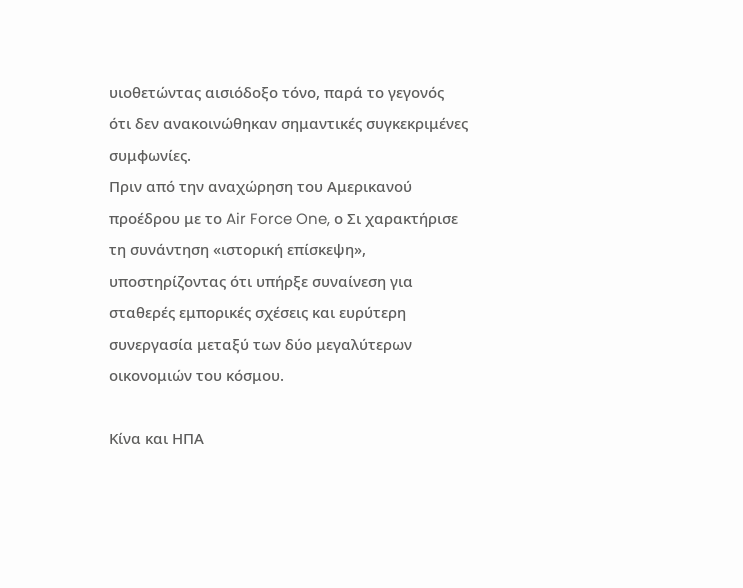υιοθετώντας αισιόδοξο τόνο, παρά το γεγονός ότι δεν ανακοινώθηκαν σημαντικές συγκεκριμένες συμφωνίες.
Πριν από την αναχώρηση του Αμερικανού προέδρου με το Air Force One, ο Σι χαρακτήρισε τη συνάντηση «ιστορική επίσκεψη», υποστηρίζοντας ότι υπήρξε συναίνεση για σταθερές εμπορικές σχέσεις και ευρύτερη συνεργασία μεταξύ των δύο μεγαλύτερων οικονομιών του κόσμου.

Κίνα και ΗΠΑ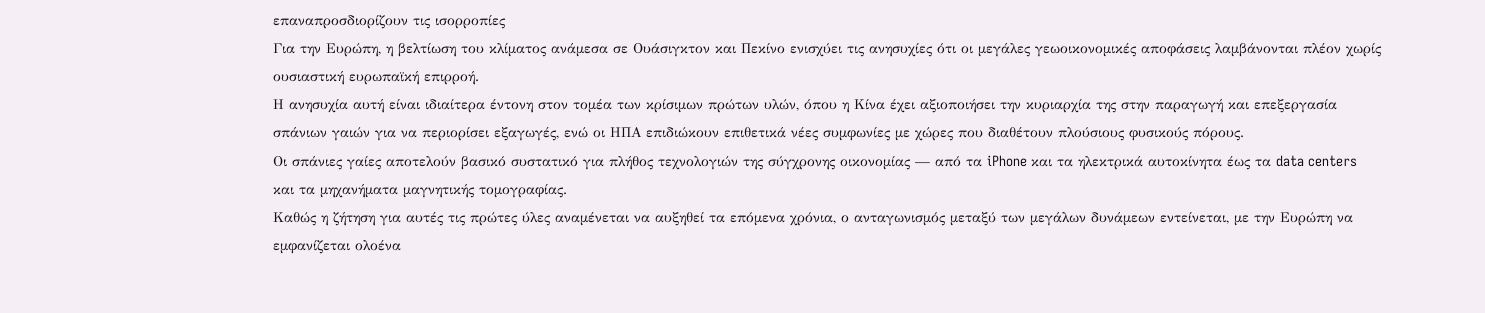επαναπροσδιορίζουν τις ισορροπίες
Για την Ευρώπη, η βελτίωση του κλίματος ανάμεσα σε Ουάσιγκτον και Πεκίνο ενισχύει τις ανησυχίες ότι οι μεγάλες γεωοικονομικές αποφάσεις λαμβάνονται πλέον χωρίς ουσιαστική ευρωπαϊκή επιρροή.
Η ανησυχία αυτή είναι ιδιαίτερα έντονη στον τομέα των κρίσιμων πρώτων υλών, όπου η Κίνα έχει αξιοποιήσει την κυριαρχία της στην παραγωγή και επεξεργασία σπάνιων γαιών για να περιορίσει εξαγωγές, ενώ οι ΗΠΑ επιδιώκουν επιθετικά νέες συμφωνίες με χώρες που διαθέτουν πλούσιους φυσικούς πόρους.
Οι σπάνιες γαίες αποτελούν βασικό συστατικό για πλήθος τεχνολογιών της σύγχρονης οικονομίας — από τα iPhone και τα ηλεκτρικά αυτοκίνητα έως τα data centers και τα μηχανήματα μαγνητικής τομογραφίας.
Καθώς η ζήτηση για αυτές τις πρώτες ύλες αναμένεται να αυξηθεί τα επόμενα χρόνια, ο ανταγωνισμός μεταξύ των μεγάλων δυνάμεων εντείνεται, με την Ευρώπη να εμφανίζεται ολοένα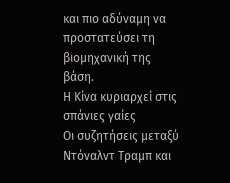και πιο αδύναμη να προστατεύσει τη βιομηχανική της βάση.
Η Κίνα κυριαρχεί στις σπάνιες γαίες
Οι συζητήσεις μεταξύ Ντόναλντ Τραμπ και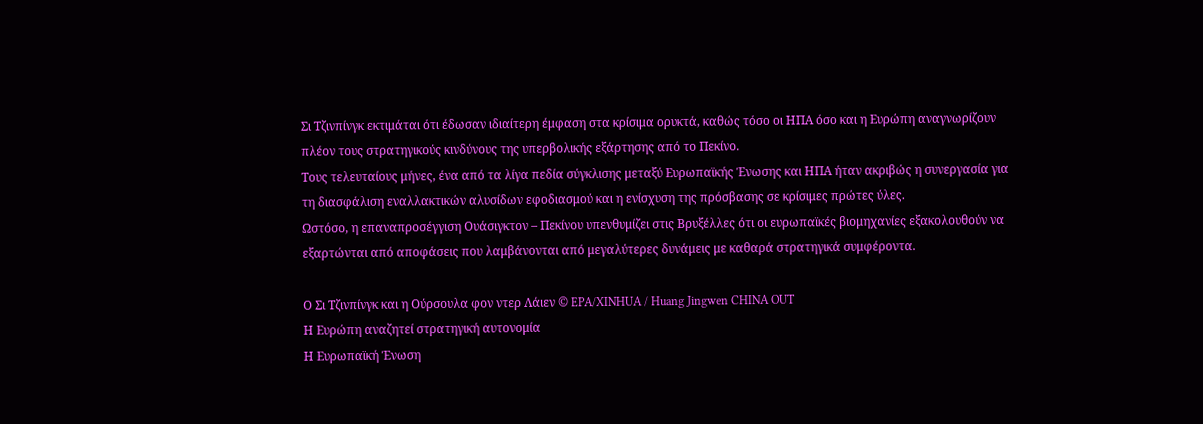Σι Τζινπίνγκ εκτιμάται ότι έδωσαν ιδιαίτερη έμφαση στα κρίσιμα ορυκτά, καθώς τόσο οι ΗΠΑ όσο και η Ευρώπη αναγνωρίζουν πλέον τους στρατηγικούς κινδύνους της υπερβολικής εξάρτησης από το Πεκίνο.
Τους τελευταίους μήνες, ένα από τα λίγα πεδία σύγκλισης μεταξύ Ευρωπαϊκής Ένωσης και ΗΠΑ ήταν ακριβώς η συνεργασία για τη διασφάλιση εναλλακτικών αλυσίδων εφοδιασμού και η ενίσχυση της πρόσβασης σε κρίσιμες πρώτες ύλες.
Ωστόσο, η επαναπροσέγγιση Ουάσιγκτον – Πεκίνου υπενθυμίζει στις Βρυξέλλες ότι οι ευρωπαϊκές βιομηχανίες εξακολουθούν να εξαρτώνται από αποφάσεις που λαμβάνονται από μεγαλύτερες δυνάμεις με καθαρά στρατηγικά συμφέροντα.

Ο Σι Τζινπίνγκ και η Ούρσουλα φον ντερ Λάιεν © EPA/XINHUA / Huang Jingwen CHINA OUT
Η Ευρώπη αναζητεί στρατηγική αυτονομία
Η Ευρωπαϊκή Ένωση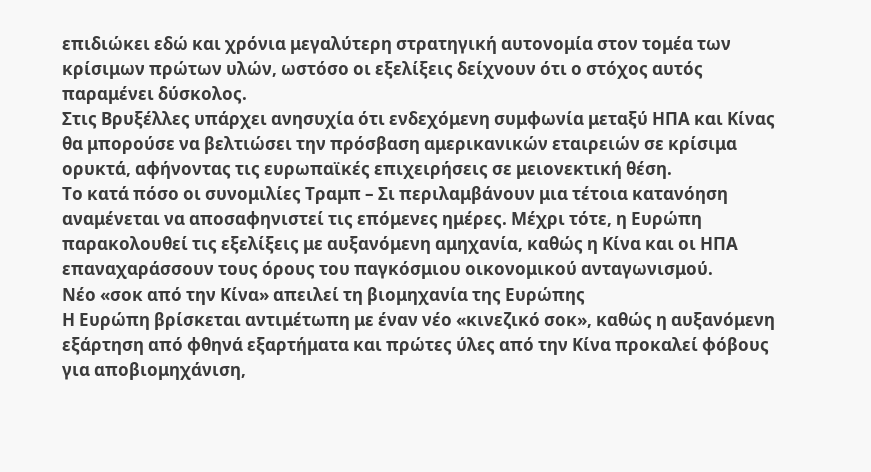επιδιώκει εδώ και χρόνια μεγαλύτερη στρατηγική αυτονομία στον τομέα των κρίσιμων πρώτων υλών, ωστόσο οι εξελίξεις δείχνουν ότι ο στόχος αυτός παραμένει δύσκολος.
Στις Βρυξέλλες υπάρχει ανησυχία ότι ενδεχόμενη συμφωνία μεταξύ ΗΠΑ και Κίνας θα μπορούσε να βελτιώσει την πρόσβαση αμερικανικών εταιρειών σε κρίσιμα ορυκτά, αφήνοντας τις ευρωπαϊκές επιχειρήσεις σε μειονεκτική θέση.
Το κατά πόσο οι συνομιλίες Τραμπ – Σι περιλαμβάνουν μια τέτοια κατανόηση αναμένεται να αποσαφηνιστεί τις επόμενες ημέρες. Μέχρι τότε, η Ευρώπη παρακολουθεί τις εξελίξεις με αυξανόμενη αμηχανία, καθώς η Κίνα και οι ΗΠΑ επαναχαράσσουν τους όρους του παγκόσμιου οικονομικού ανταγωνισμού.
Νέο «σοκ από την Κίνα» απειλεί τη βιομηχανία της Ευρώπης
Η Ευρώπη βρίσκεται αντιμέτωπη με έναν νέο «κινεζικό σοκ», καθώς η αυξανόμενη εξάρτηση από φθηνά εξαρτήματα και πρώτες ύλες από την Κίνα προκαλεί φόβους για αποβιομηχάνιση,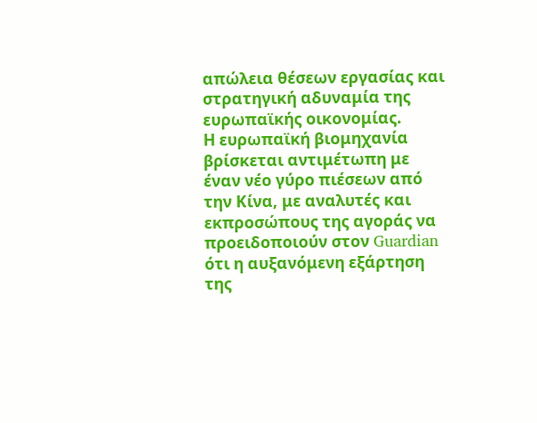απώλεια θέσεων εργασίας και στρατηγική αδυναμία της ευρωπαϊκής οικονομίας.
Η ευρωπαϊκή βιομηχανία βρίσκεται αντιμέτωπη με έναν νέο γύρο πιέσεων από την Κίνα, με αναλυτές και εκπροσώπους της αγοράς να προειδοποιούν στον Guardian ότι η αυξανόμενη εξάρτηση της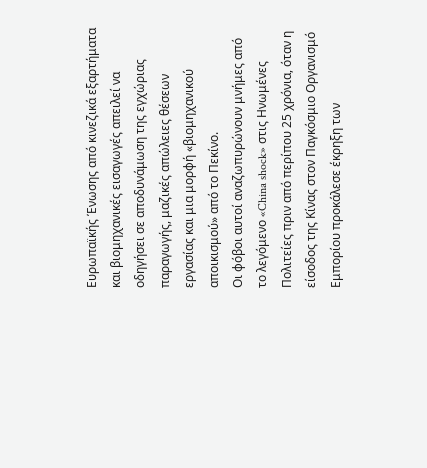Ευρωπαϊκής Ένωσης από κινεζικά εξαρτήματα και βιομηχανικές εισαγωγές απειλεί να οδηγήσει σε αποδυνάμωση της εγχώριας παραγωγής, μαζικές απώλειες θέσεων εργασίας και μια μορφή «βιομηχανικού αποικισμού» από το Πεκίνο.
Οι φόβοι αυτοί αναζωπυρώνουν μνήμες από το λεγόμενο «China shock» στις Ηνωμένες Πολιτείες πριν από περίπου 25 χρόνια, όταν η είσοδος της Κίνας στον Παγκόσμιο Οργανισμό Εμπορίου προκάλεσε έκρηξη των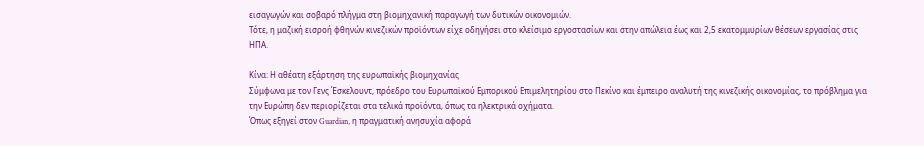εισαγωγών και σοβαρό πλήγμα στη βιομηχανική παραγωγή των δυτικών οικονομιών.
Τότε, η μαζική εισροή φθηνών κινεζικών προϊόντων είχε οδηγήσει στο κλείσιμο εργοστασίων και στην απώλεια έως και 2,5 εκατομμυρίων θέσεων εργασίας στις ΗΠΑ.

Κίνα: Η αθέατη εξάρτηση της ευρωπαϊκής βιομηχανίας
Σύμφωνα με τον Γενς Έσκελουντ, πρόεδρο του Ευρωπαϊκού Εμπορικού Επιμελητηρίου στο Πεκίνο και έμπειρο αναλυτή της κινεζικής οικονομίας, το πρόβλημα για την Ευρώπη δεν περιορίζεται στα τελικά προϊόντα, όπως τα ηλεκτρικά οχήματα.
Όπως εξηγεί στον Guardian, η πραγματική ανησυχία αφορά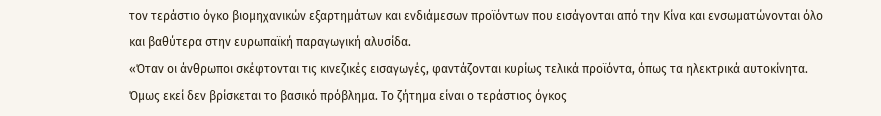τον τεράστιο όγκο βιομηχανικών εξαρτημάτων και ενδιάμεσων προϊόντων που εισάγονται από την Κίνα και ενσωματώνονται όλο και βαθύτερα στην ευρωπαϊκή παραγωγική αλυσίδα.
«Όταν οι άνθρωποι σκέφτονται τις κινεζικές εισαγωγές, φαντάζονται κυρίως τελικά προϊόντα, όπως τα ηλεκτρικά αυτοκίνητα. Όμως εκεί δεν βρίσκεται το βασικό πρόβλημα. Το ζήτημα είναι ο τεράστιος όγκος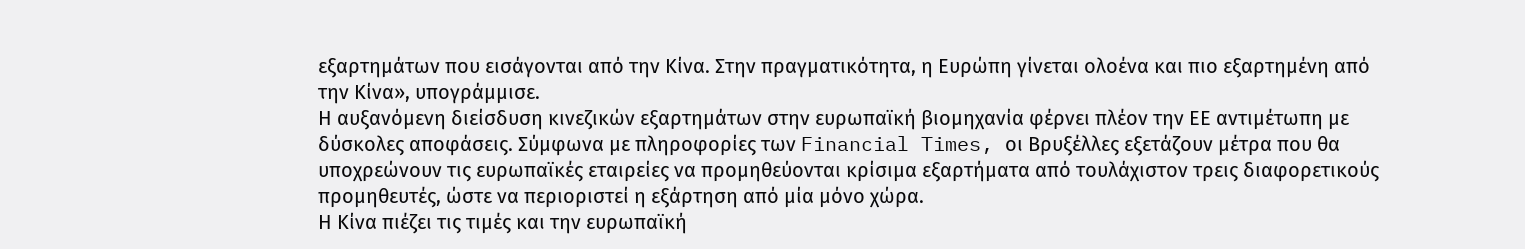εξαρτημάτων που εισάγονται από την Κίνα. Στην πραγματικότητα, η Ευρώπη γίνεται ολοένα και πιο εξαρτημένη από την Κίνα», υπογράμμισε.
Η αυξανόμενη διείσδυση κινεζικών εξαρτημάτων στην ευρωπαϊκή βιομηχανία φέρνει πλέον την ΕΕ αντιμέτωπη με δύσκολες αποφάσεις. Σύμφωνα με πληροφορίες των Financial Times, οι Βρυξέλλες εξετάζουν μέτρα που θα υποχρεώνουν τις ευρωπαϊκές εταιρείες να προμηθεύονται κρίσιμα εξαρτήματα από τουλάχιστον τρεις διαφορετικούς προμηθευτές, ώστε να περιοριστεί η εξάρτηση από μία μόνο χώρα.
Η Κίνα πιέζει τις τιμές και την ευρωπαϊκή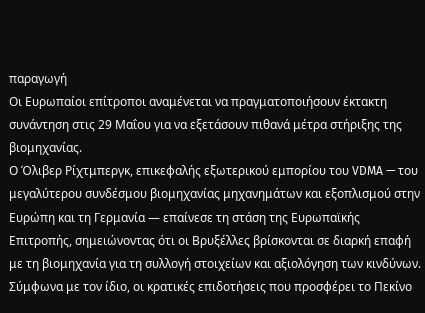παραγωγή
Οι Ευρωπαίοι επίτροποι αναμένεται να πραγματοποιήσουν έκτακτη συνάντηση στις 29 Μαΐου για να εξετάσουν πιθανά μέτρα στήριξης της βιομηχανίας.
Ο Όλιβερ Ρίχτμπεργκ, επικεφαλής εξωτερικού εμπορίου του VDMA — του μεγαλύτερου συνδέσμου βιομηχανίας μηχανημάτων και εξοπλισμού στην Ευρώπη και τη Γερμανία — επαίνεσε τη στάση της Ευρωπαϊκής Επιτροπής, σημειώνοντας ότι οι Βρυξέλλες βρίσκονται σε διαρκή επαφή με τη βιομηχανία για τη συλλογή στοιχείων και αξιολόγηση των κινδύνων.
Σύμφωνα με τον ίδιο, οι κρατικές επιδοτήσεις που προσφέρει το Πεκίνο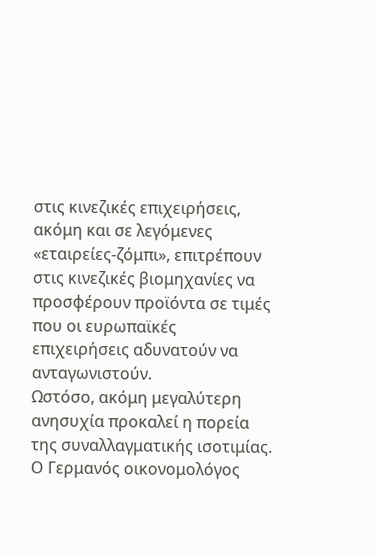στις κινεζικές επιχειρήσεις, ακόμη και σε λεγόμενες «εταιρείες-ζόμπι», επιτρέπουν στις κινεζικές βιομηχανίες να προσφέρουν προϊόντα σε τιμές που οι ευρωπαϊκές επιχειρήσεις αδυνατούν να ανταγωνιστούν.
Ωστόσο, ακόμη μεγαλύτερη ανησυχία προκαλεί η πορεία της συναλλαγματικής ισοτιμίας. Ο Γερμανός οικονομολόγος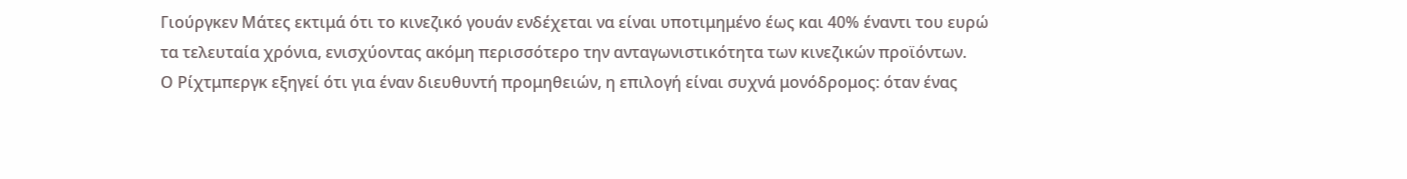Γιούργκεν Μάτες εκτιμά ότι το κινεζικό γουάν ενδέχεται να είναι υποτιμημένο έως και 40% έναντι του ευρώ τα τελευταία χρόνια, ενισχύοντας ακόμη περισσότερο την ανταγωνιστικότητα των κινεζικών προϊόντων.
Ο Ρίχτμπεργκ εξηγεί ότι για έναν διευθυντή προμηθειών, η επιλογή είναι συχνά μονόδρομος: όταν ένας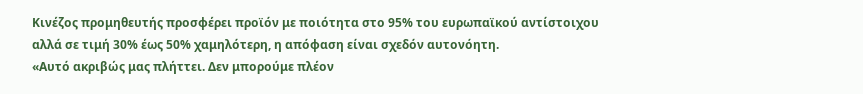Κινέζος προμηθευτής προσφέρει προϊόν με ποιότητα στο 95% του ευρωπαϊκού αντίστοιχου αλλά σε τιμή 30% έως 50% χαμηλότερη, η απόφαση είναι σχεδόν αυτονόητη.
«Αυτό ακριβώς μας πλήττει. Δεν μπορούμε πλέον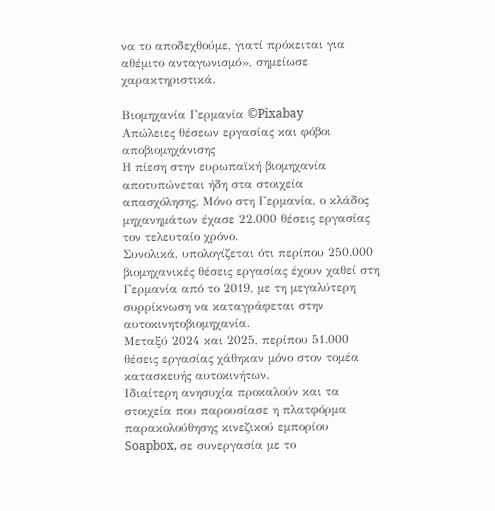να το αποδεχθούμε, γιατί πρόκειται για αθέμιτο ανταγωνισμό», σημείωσε χαρακτηριστικά.

Βιομηχανία Γερμανία ©Pixabay
Απώλειες θέσεων εργασίας και φόβοι αποβιομηχάνισης
Η πίεση στην ευρωπαϊκή βιομηχανία αποτυπώνεται ήδη στα στοιχεία απασχόλησης. Μόνο στη Γερμανία, ο κλάδος μηχανημάτων έχασε 22.000 θέσεις εργασίας τον τελευταίο χρόνο.
Συνολικά, υπολογίζεται ότι περίπου 250.000 βιομηχανικές θέσεις εργασίας έχουν χαθεί στη Γερμανία από το 2019, με τη μεγαλύτερη συρρίκνωση να καταγράφεται στην αυτοκινητοβιομηχανία.
Μεταξύ 2024 και 2025, περίπου 51.000 θέσεις εργασίας χάθηκαν μόνο στον τομέα κατασκευής αυτοκινήτων.
Ιδιαίτερη ανησυχία προκαλούν και τα στοιχεία που παρουσίασε η πλατφόρμα παρακολούθησης κινεζικού εμπορίου Soapbox, σε συνεργασία με το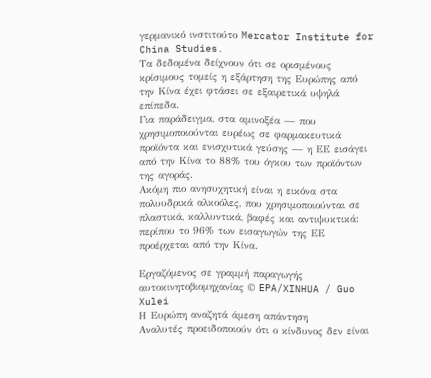γερμανικό ινστιτούτο Mercator Institute for China Studies.
Τα δεδομένα δείχνουν ότι σε ορισμένους κρίσιμους τομείς η εξάρτηση της Ευρώπης από την Κίνα έχει φτάσει σε εξαιρετικά υψηλά επίπεδα.
Για παράδειγμα, στα αμινοξέα — που χρησιμοποιούνται ευρέως σε φαρμακευτικά προϊόντα και ενισχυτικά γεύσης — η ΕΕ εισάγει από την Κίνα το 88% του όγκου των προϊόντων της αγοράς.
Ακόμη πιο ανησυχητική είναι η εικόνα στα πολυυδρικά αλκοόλες, που χρησιμοποιούνται σε πλαστικά, καλλυντικά, βαφές και αντιψυκτικά: περίπου το 96% των εισαγωγών της ΕΕ προέρχεται από την Κίνα.

Εργαζόμενος σε γραμμή παραγωγής αυτοκινητοβιομηχανίας © EPA/XINHUA / Guo Xulei
Η Ευρώπη αναζητά άμεση απάντηση
Αναλυτές προειδοποιούν ότι ο κίνδυνος δεν είναι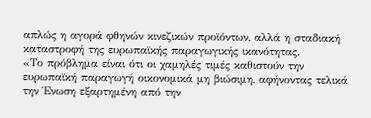απλώς η αγορά φθηνών κινεζικών προϊόντων, αλλά η σταδιακή καταστροφή της ευρωπαϊκής παραγωγικής ικανότητας.
«Το πρόβλημα είναι ότι οι χαμηλές τιμές καθιστούν την ευρωπαϊκή παραγωγή οικονομικά μη βιώσιμη, αφήνοντας τελικά την Ένωση εξαρτημένη από την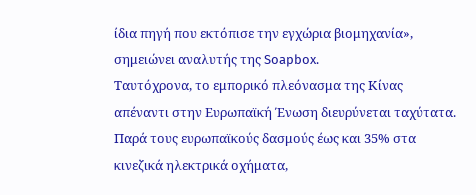ίδια πηγή που εκτόπισε την εγχώρια βιομηχανία», σημειώνει αναλυτής της Soapbox.
Ταυτόχρονα, το εμπορικό πλεόνασμα της Κίνας απέναντι στην Ευρωπαϊκή Ένωση διευρύνεται ταχύτατα. Παρά τους ευρωπαϊκούς δασμούς έως και 35% στα κινεζικά ηλεκτρικά οχήματα,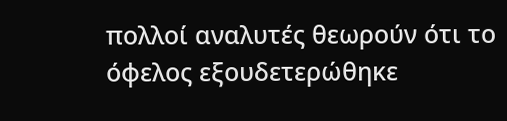πολλοί αναλυτές θεωρούν ότι το όφελος εξουδετερώθηκε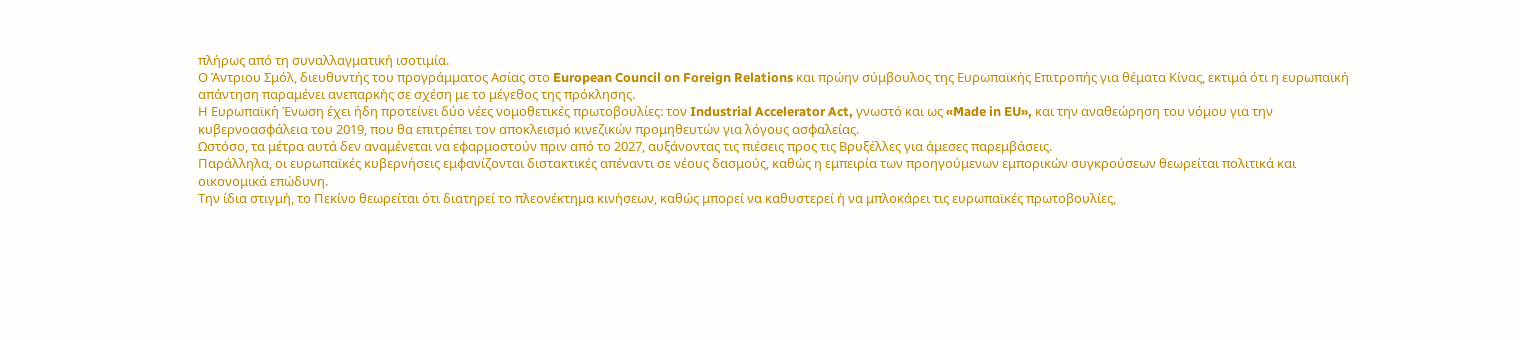πλήρως από τη συναλλαγματική ισοτιμία.
Ο Άντριου Σμόλ, διευθυντής του προγράμματος Ασίας στο European Council on Foreign Relations και πρώην σύμβουλος της Ευρωπαϊκής Επιτροπής για θέματα Κίνας, εκτιμά ότι η ευρωπαϊκή απάντηση παραμένει ανεπαρκής σε σχέση με το μέγεθος της πρόκλησης.
Η Ευρωπαϊκή Ένωση έχει ήδη προτείνει δύο νέες νομοθετικές πρωτοβουλίες: τον Industrial Accelerator Act, γνωστό και ως «Made in EU», και την αναθεώρηση του νόμου για την κυβερνοασφάλεια του 2019, που θα επιτρέπει τον αποκλεισμό κινεζικών προμηθευτών για λόγους ασφαλείας.
Ωστόσο, τα μέτρα αυτά δεν αναμένεται να εφαρμοστούν πριν από το 2027, αυξάνοντας τις πιέσεις προς τις Βρυξέλλες για άμεσες παρεμβάσεις.
Παράλληλα, οι ευρωπαϊκές κυβερνήσεις εμφανίζονται διστακτικές απέναντι σε νέους δασμούς, καθώς η εμπειρία των προηγούμενων εμπορικών συγκρούσεων θεωρείται πολιτικά και οικονομικά επώδυνη.
Την ίδια στιγμή, το Πεκίνο θεωρείται ότι διατηρεί το πλεονέκτημα κινήσεων, καθώς μπορεί να καθυστερεί ή να μπλοκάρει τις ευρωπαϊκές πρωτοβουλίες,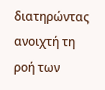διατηρώντας ανοιχτή τη ροή των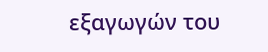εξαγωγών του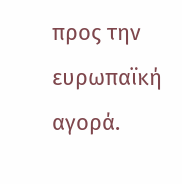προς την ευρωπαϊκή αγορά.